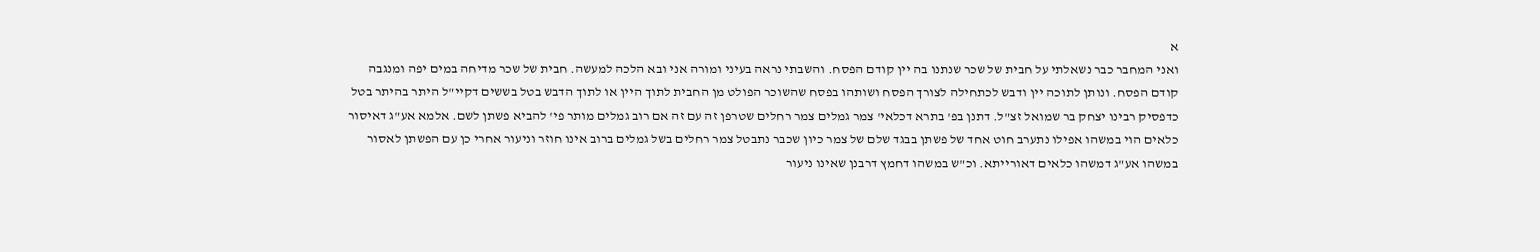א
ואני המחבר כבר נשאלתי על חבית של שכר שנתנו בה יין קודם הפסח. והשבתי נראה בעיני ומורה אני ובא הלכה למעשה. חבית של שכר מדיחה במים יפה ומנגבה קודם הפסח. ונותן לתוכה יין ודבש לכתחילה לצורך הפסח ושותהו בפסח שהשוכר הפולט מן החבית לתוך היין או לתוך הדבש בטל בששים דקיי"ל היתר בהיתר בטל כדפסיק רבינו יצחק בר שמואל זצ"ל. דתנן בפ' בתרא דכלאי' צמר גמלים צמר רחלים שטרפן זה עם זה אם רוב גמלים מותר פי' להביא פשתן לשם. אלמא אע"ג דאיסור כלאים הוי במשהו אפילו נתערב חוט אחד של פשתן בבגד שלם של צמר כיון שכבר נתבטל צמר רחלים בשל גמלים ברוב אינו חוזר וניעור אחרי כן עם הפשתן לאסור במשהו אע"ג דמשהו כלאים דאורייתא. וכ"ש במשהו דחמץ דרבנן שאינו ניעור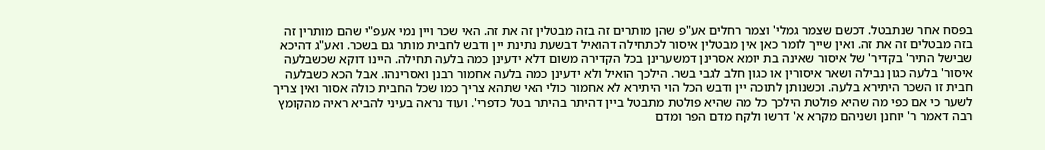בפסח אחר שנתבטל. דכשם שצמר גמלי' וצמר רחלים אע"פ שהן מותרים זה בזה מבטלין זה את זה. האי שכר ויין נמי אעפ"י שהם מותרין זה בזה מבטלים זה את זה. ואין שייך לומר כאן אין מבטלין איסור לכתחילה דהואיל דבשעת נתינת יין ודבש לחבית מותר גם בשכר. ואע"ג דהיכא שבישל התיר' בקדיר' של איסור שאינה בת יומא אסרינן דמשערינן בכל הקדירה משום דלא ידעינן כמה בלעה תחילה. היינו דוקא שכשבלעה איסור' בלעה כגון נבילה ושאר איסורין או כגון חלב לגבי בשר. הילכך הואיל ולא ידעינן כמה בלעה אחמור רבנן ואסרינהו. אבל הכא כשבלעה חבית זו השכר היתירא בלעה. וכשנותן לתוכה יין ודבש הכל הוי היתירא לא אחמור כולי האי שתהא צריך כמו שכל החבית כולה אסור ואין צריך לשער כי אם כפי מה שהיא פולטת הילכך כל מה שהיא פולטת מתבטל ביין דהיתר בהיתר בטל כדפרי'. ועוד נראה בעיני להביא ראיה מהקומץ רבה דאמר ר' יוחנן ושניהם מקרא א' דרשו ולקח מדם הפר ומדם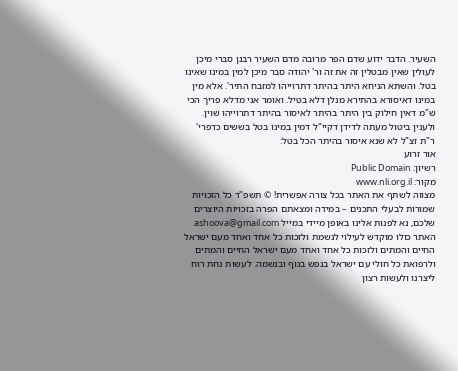השעיר. הדבר ידוע שדם הפר מרובה מדם השעיר רבנן סברי מיכן לעולין שאין מבטלין זה את זה ור' יהודה סבר מיכן למין במינו שאינו בטל. והשתא הניחא היתר בהיתר דתרוייהו למזבח התיר'. אלא מין במינו דאיסורא בהתירא מנלן דלא בטיל. ואומר אני מדלא פריך הכי ש"מ דאין חילוק בין היתר בהיתר לאיסור בהיתר דתרוייהו שוין. ולענין ביטול מעתה לדידן דקיי"ל דמין במינו בטל בששים כדפרי' ר"ת זצ"ל לא שנא איסור בהיתר הכל בטל:
אור זרוע
רשיון: Public Domain
מקור: www.nli.org.il
מצווה לשתף את האתר בכל צורה אפשרית! © תשפ"ד כל הזכויות שמורות לבעלי התכנים – במידה ומצאתם הפרה בזכויות היוצרים שלכם, נא לפנות אלינו באופן מיידי במייל ashoova@gmail.com האתר כולו מוקדש לעילוי לנשמת ולזכות כל אחד ואחד מעם ישראל החיים והמתים ולזכות כל אחד ואחד מעם ישראל החיים והמתים ולרפואת כל חולי עם ישראל בנפש בגוף ובנשמה. לעשות נחת רוח ליצרנו ולעשות רצון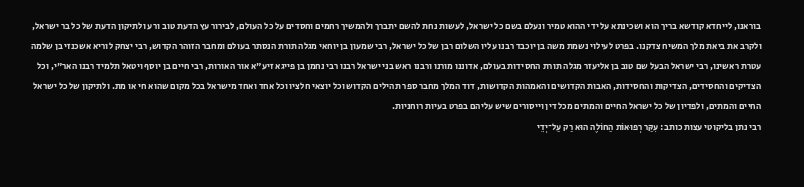בוראנו, לייחדא קודשא בריך הוא ושכינתא על ידי ההוא טמיר ונעלם בשם כל ישראל, לעשות נחת להשם יתברך ולהמשיך רחמים וחסדים על כל העולם, לבירור עץ הדעת טוב ורע ולתיקון הדעת של כל בר ישראל, ולקרב את ביאת מלך המשיח צדקנו. בפרט לעילוי נשמת משה בן יוכבד רבנו עליו השלום רבן של כל ישראל, רבי שמעון בן יוחאי מגלה תורת הנסתר בעולם ומחבר הזוהר הקדוש, רבי יצחק לוריא אשכנזי בן שלמה עטרת ראשינו, רבי ישראל הבעל שם טוב בן אליעזר מגלה תורת החסידות בעולם, אדוננו מורנו ורבנו ראש בני ישראל רבנו רבי נחמן בן פייגא זיע"א אור האורות, רבי חיים בן יוסף ויטאל תלמיד רבנו האר"י, וכל הצדיקים והחסידים, הצדיקות והחסידות, האבות הקדושים והאמהות הקדושות, דוד המלך מחבר ספר תהילים הקדוש וכל יוצאי חלציו וכל אחד ואחד מישראל בכל מקום שהוא חי או מת. ולתיקון של כל ישראל החיים והמתים, ולפדיון של כל ישראל החיים והמתים מכל דין וייסורים שיש עליהם בפרט בעיות רוחניות.
רבי נתן בליקוטי עצות כותב: עִקַּר רְפוּאוֹת הַחוֹלֶה הוּא רַק עַל־יְדֵי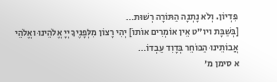פִּדְיוֹן. וְלֹא נָתְנָה הַתּוֹרָה רְשׁוּת…
[בְּשַׁבָּת ויו"ט אֵין אוֹמְרִים אוֹתוֹ] יְהִי רָצוֹן מִלְּפָנֶיךָ יְיָ אֱלֹהֵינוּ ואֱלֹהֵי אֲבוֹתֵינוּ הַבּוֹחֵר בְּדָוִד עַבְדוֹ…
א סימן מ'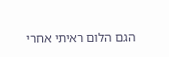הגם הלום ראיתי אחרי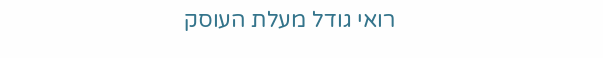רואי גודל מעלת העוסק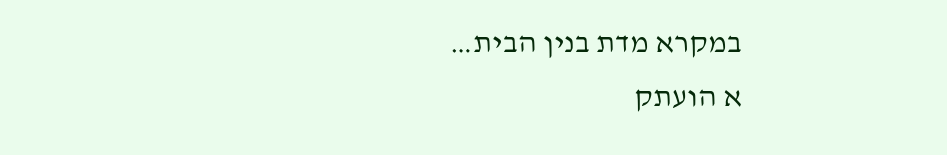במקרא מדת בנין הבית…
א הועתק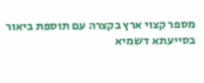מספר קצוי ארץ בקצרה עם תוספת ביאור בסייעתא דשמיא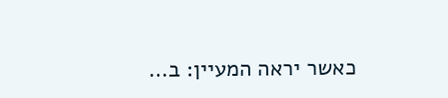כאשר יראה המעיין: ב…